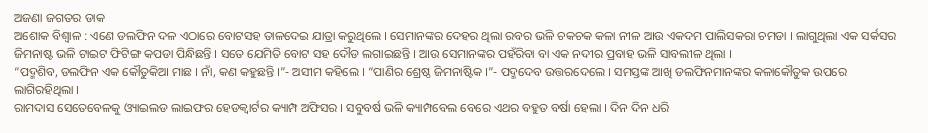ଅଜଣା ଜଗତର ଡାକ
ଅଶୋକ ବିଶ୍ୱାଳ : ଏଣେ ଡଲଫିନ ଦଳ ଏଠାରେ ବୋଟସହ ତାଳଦେଇ ଯାତ୍ରା କରୁଥିଲେ । ସେମାନଙ୍କର ଦେହର ଥିଲା ରବର ଭଳି ଚକଚକ କଳା ନୀଳ ଆଉ ଏକଦମ ପାଲିସକରା ଚମଡା । ଲାଗୁଥିଲା ଏକ ସର୍କସର ଜିମନାଷ୍ଟ ଭଳି ଟାଇଟ ଫିଟିଙ୍ଗ କପଡା ପିନ୍ଧିଛନ୍ତି । ସତେ ଯେମିତି ବୋଟ ସହ ଦୌଡ ଲଗାଇଛନ୍ତି । ଆଉ ସେମାନଙ୍କର ପହଁରିବା ବା ଏକ ନଦୀର ପ୍ରବାହ ଭଳି ସାବଲୀଳ ଥିଲା ।
“ପଦ୍ମଶିବ, ଡଲଫିନ ଏକ କୌତୁକିଆ ମାଛ । ନାଁ, କଣ କହୁଛନ୍ତି ।”- ଅସୀମ କହିଲେ । “ପାଣିର ଶ୍ରେଷ୍ଠ ଜିମନାଷ୍ଟିକ ।”- ପଦ୍ମଦେବ ଉତ୍ତରଦେଲେ । ସମସ୍ତଙ୍କ ଆଖି ଡଲଫିନମାନଙ୍କର କଳାକୌତୁକ ଉପରେ ଲାଗିରହିଥିଲା ।
ରାମଦାସ ସେତେବେଳକୁ ଓ୍ୟାଇଲଡ ଲାଇଫର ହେଡକ୍ୱାର୍ଟର କ୍ୟାମ୍ପ ଅଫିସର । ସବୁବର୍ଷ ଭଳି କ୍ୟାମ୍ପବେଲ ବେରେ ଏଥର ବହୁତ ବର୍ଷା ହେଲା । ଦିନ ଦିନ ଧରି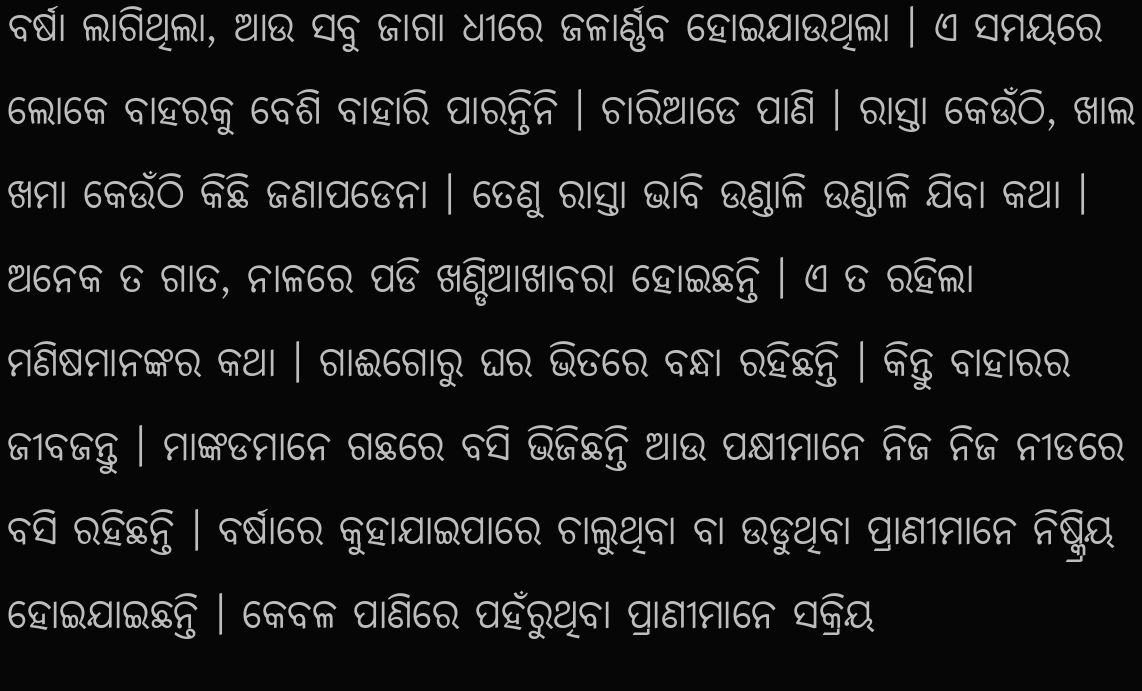ବର୍ଷା ଲାଗିଥିଲା, ଆଉ ସବୁ ଜାଗା ଧୀରେ ଜଳାର୍ଣ୍ଣବ ହୋଇଯାଉଥିଲା । ଏ ସମୟରେ ଲୋକେ ବାହରକୁ ବେଶି ବାହାରି ପାରନ୍ତିନି । ଚାରିଆଡେ ପାଣି । ରାସ୍ତା କେଉଁଠି, ଖାଲ ଖମା କେଉଁଠି କିଛି ଜଣାପଡେନା । ତେଣୁ ରାସ୍ତା ଭାବି ଉଣ୍ଡାଳି ଉଣ୍ଡାଳି ଯିବା କଥା । ଅନେକ ତ ଗାତ, ନାଳରେ ପଡି ଖଣ୍ଡିଆଖାବରା ହୋଇଛନ୍ତି । ଏ ତ ରହିଲା ମଣିଷମାନଙ୍କର କଥା । ଗାଈଗୋରୁ ଘର ଭିତରେ ବନ୍ଧା ରହିଛନ୍ତି । କିନ୍ତୁ ବାହାରର ଜୀବଜନ୍ତୁ । ମାଙ୍କଡମାନେ ଗଛରେ ବସି ଭିଜିଛନ୍ତି ଆଉ ପକ୍ଷୀମାନେ ନିଜ ନିଜ ନୀଡରେ ବସି ରହିଛନ୍ତି । ବର୍ଷାରେ କୁହାଯାଇପାରେ ଚାଲୁଥିବା ବା ଉଡୁଥିବା ପ୍ରାଣୀମାନେ ନିଷ୍କ୍ରିୟ ହୋଇଯାଇଛନ୍ତି । କେବଳ ପାଣିରେ ପହଁରୁଥିବା ପ୍ରାଣୀମାନେ ସକ୍ରିୟ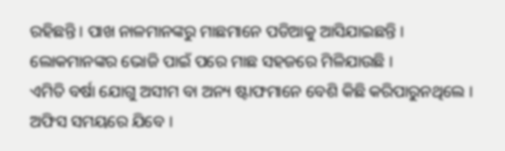ରହିଛନ୍ତି । ପାଖ ନାଳମାନଙ୍କରୁ ମାଛମାନେ ପଡିଆକୁ ଆସିଯାଇଛନ୍ତି । ଲୋକମାନଙ୍କର ଭୋଜି ପାଇଁ ପରେ ମାଛ ସହଜରେ ମିଳିଯାଉଛି ।
ଏମିତି ବର୍ଷା ଯୋଗୁ ଅସୀମ ବା ଅନ୍ୟ ଷ୍ଟାଫମାନେ ବେଶି କିଛି କରିପାରୁନଥିଲେ । ଅଫିସ ସମୟରେ ଯିବେ ।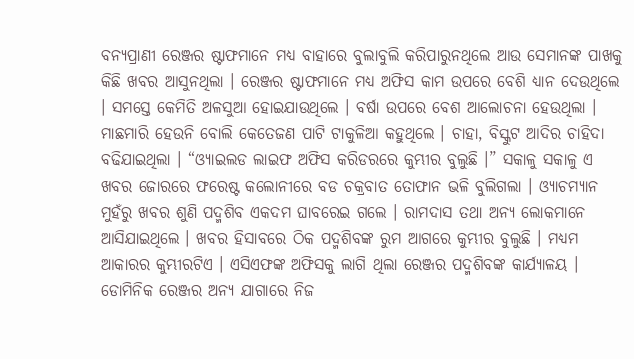ବନ୍ୟପ୍ରାଣୀ ରେଞ୍ଜର ଷ୍ଟାଫମାନେ ମଧ୍ୟ ବାହାରେ ବୁଲାବୁଲି କରିପାରୁନଥିଲେ ଆଉ ସେମାନଙ୍କ ପାଖକୁ କିଛି ଖବର ଆସୁନଥିଲା । ରେଞ୍ଜର ଷ୍ଟାଫମାନେ ମଧ୍ୟ ଅଫିସ କାମ ଉପରେ ବେଶି ଧ୍ୟାନ ଦେଉଥିଲେ । ସମସ୍ତେ କେମିତି ଅଳସୁଆ ହୋଇଯାଉଥିଲେ । ବର୍ଷା ଉପରେ ବେଶ ଆଲୋଚନା ହେଉଥିଲା । ମାଛମାରି ହେଉନି ବୋଲି କେତେଜଣ ପାଟି ଟାକୁଳିଆ କହୁଥିଲେ । ଚାହା, ବିସ୍କୁଟ ଆଦିର ଚାହିଦା ବଢିଯାଇଥିଲା । “ଓ୍ୟାଇଲଡ ଲାଇଫ ଅଫିସ କରିଡରରେ କୁମ୍ଭୀର ବୁଲୁଛି ।” ସକାଳୁ ସକାଳୁ ଏ ଖବର ଜୋରରେ ଫରେଷ୍ଟ କଲୋନୀରେ ବଡ ଚକ୍ରବାତ ତୋଫାନ ଭଳି ବୁଲିଗଲା । ଓ୍ୟାଚମ୍ୟାନ ମୁହଁରୁ ଖବର ଶୁଣି ପଦ୍ମଶିବ ଏକଦମ ଘାବରେଇ ଗଲେ । ରାମଦାସ ତଥା ଅନ୍ୟ ଲୋକମାନେ ଆସିଯାଇଥିଲେ । ଖବର ହିସାବରେ ଠିକ ପଦ୍ମଶିବଙ୍କ ରୁମ ଆଗରେ କୁମ୍ଭୀର ବୁଲୁଛି । ମଧ୍ୟମ ଆକାରର କୁମ୍ଭୀରଟିଏ । ଏସିଏଫଙ୍କ ଅଫିସକୁ ଲାଗି ଥିଲା ରେଞ୍ଜର ପଦ୍ମଶିବଙ୍କ କାର୍ଯ୍ୟାଳୟ । ଡୋମିନିକ ରେଞ୍ଜର ଅନ୍ୟ ଯାଗାରେ ନିଜ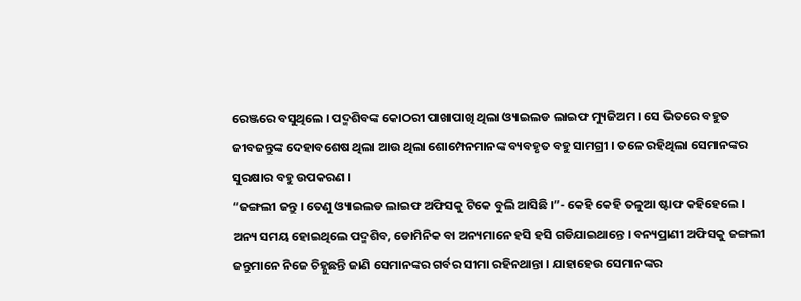ରେଞ୍ଜରେ ବସୁଥିଲେ । ପଦ୍ମଶିବଙ୍କ କୋଠରୀ ପାଖାପାଖି ଥିଲା ଓ୍ୟାଇଲଡ ଲାଇଫ ମ୍ୟୁଜିଅମ । ସେ ଭିତରେ ବହୁତ ଜୀବଜନ୍ତୁଙ୍କ ଦେହାବଶେଷ ଥିଲା ଆଉ ଥିଲା ଶୋମ୍ପେନମାନଙ୍କ ବ୍ୟବହୃତ ବହୁ ସାମଗ୍ରୀ । ତଳେ ରହିଥିଲା ସେମାନଙ୍କର ସୁରକ୍ଷାର ବହୁ ଉପକରଣ ।
“ଜଙ୍ଗଲୀ ଜନ୍ତୁ । ତେଣୁ ଓ୍ୟାଇଲଡ ଲାଇଫ ଅଫିସକୁ ଟିକେ ବୁଲି ଆସିଛି ।”- କେହି କେହି ତଳୁଆ ଷ୍ଟାଫ କହିହେଲେ ।
ଅନ୍ୟ ସମୟ ହୋଇଥିଲେ ପଦ୍ମଶିବ, ଡୋମିନିକ ବା ଅନ୍ୟମାନେ ହସି ହସି ଗଡିଯାଇଥାନ୍ତେ । ବନ୍ୟପ୍ରାଣୀ ଅଫିସକୁ ଜଙ୍ଗଲୀ ଜନ୍ତୁମାନେ ନିଜେ ଚିହ୍ନୁଛନ୍ତି ଜାଣି ସେମାନଙ୍କର ଗର୍ବର ସୀମା ରହିନଥାନ୍ତା । ଯାହାହେଉ ସେମାନଙ୍କର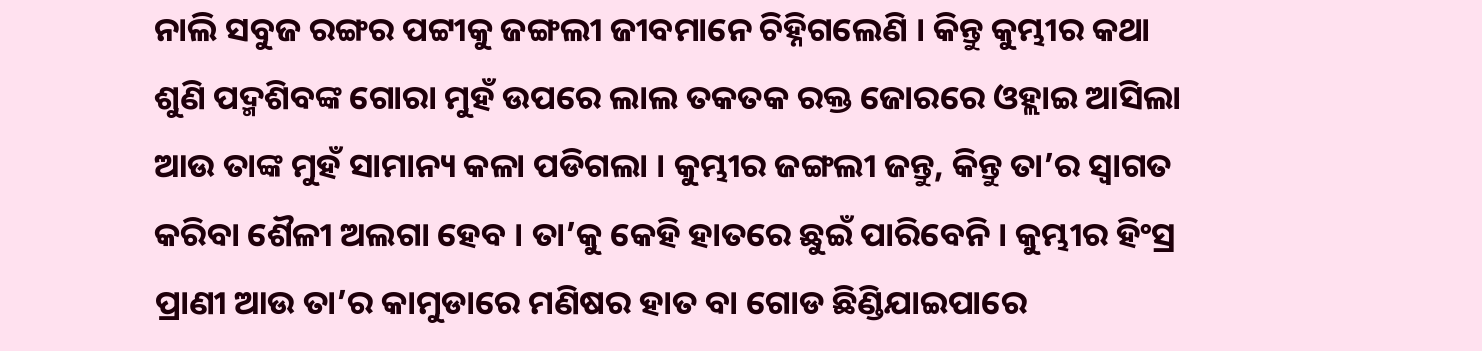ନାଲି ସବୁଜ ରଙ୍ଗର ପଟ୍ଟୀକୁ ଜଙ୍ଗଲୀ ଜୀବମାନେ ଚିହ୍ନିଗଲେଣି । କିନ୍ତୁ କୁମ୍ଭୀର କଥା ଶୁଣି ପଦ୍ମଶିବଙ୍କ ଗୋରା ମୁହଁ ଉପରେ ଲାଲ ତକତକ ରକ୍ତ ଜୋରରେ ଓହ୍ଲାଇ ଆସିଲା ଆଉ ତାଙ୍କ ମୁହଁ ସାମାନ୍ୟ କଳା ପଡିଗଲା । କୁମ୍ଭୀର ଜଙ୍ଗଲୀ ଜନ୍ତୁ, କିନ୍ତୁ ତା’ର ସ୍ୱାଗତ କରିବା ଶୈଳୀ ଅଲଗା ହେବ । ତା’କୁ କେହି ହାତରେ ଛୁଇଁ ପାରିବେନି । କୁମ୍ଭୀର ହିଂସ୍ର ପ୍ରାଣୀ ଆଉ ତା’ର କାମୁଡାରେ ମଣିଷର ହାତ ବା ଗୋଡ ଛିଣ୍ଡିଯାଇପାରେ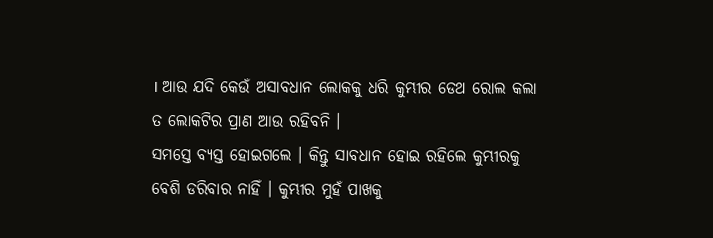। ଆଉ ଯଦି କେଉଁ ଅସାବଧାନ ଲୋକକୁ ଧରି କୁମ୍ଭୀର ଡେଥ ରୋଲ କଲା ତ ଲୋକଟିର ପ୍ରାଣ ଆଉ ରହିବନି ।
ସମସ୍ତେ ବ୍ୟସ୍ତ ହୋଇଗଲେ । କିନ୍ତୁ ସାବଧାନ ହୋଇ ରହିଲେ କୁମ୍ଭୀରକୁ ବେଶି ଡରିବାର ନାହିଁ । କୁମ୍ଭୀର ମୁହଁ ପାଖକୁ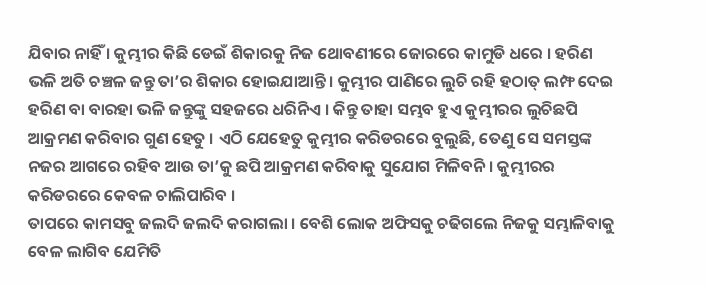ଯିବାର ନାହିଁ । କୁମ୍ଭୀର କିଛି ଡେଇଁ ଶିକାରକୁ ନିଜ ଥୋବଣୀରେ ଜୋରରେ କାମୁଡି ଧରେ । ହରିଣ ଭଳି ଅତି ଚଞ୍ଚଳ ଜନ୍ତୁ ତା’ର ଶିକାର ହୋଇଯାଆନ୍ତି । କୁମ୍ଭୀର ପାଣିରେ ଲୁଚି ରହି ହଠାତ୍ ଲମ୍ଫ ଦେଇ ହରିଣ ବା ବାରହା ଭଳି ଜନ୍ତୁଙ୍କୁ ସହଜରେ ଧରିନିଏ । କିନ୍ତୁ ତାହା ସମ୍ଭବ ହୁଏ କୁମ୍ଭୀରର ଲୁଚିଛପି ଆକ୍ରମଣ କରିବାର ଗୁଣ ହେତୁ । ଏଠି ଯେହେତୁ କୁମ୍ଭୀର କରିଡରରେ ବୁଲୁଛି, ତେଣୁ ସେ ସମସ୍ତଙ୍କ ନଜର ଆଗରେ ରହିବ ଆଉ ତା’କୁ ଛପି ଆକ୍ରମଣ କରିବାକୁ ସୁଯୋଗ ମିଳିବନି । କୁମ୍ଭୀରର କରିଡରରେ କେବଳ ଚାଲିପାରିବ ।
ତାପରେ କାମସବୁ ଜଲଦି ଜଲଦି କରାଗଲା । ବେଶି ଲୋକ ଅଫିସକୁ ଚଢିଗଲେ ନିଜକୁ ସମ୍ଭାଳିବାକୁ ବେଳ ଲାଗିବ ଯେମିତି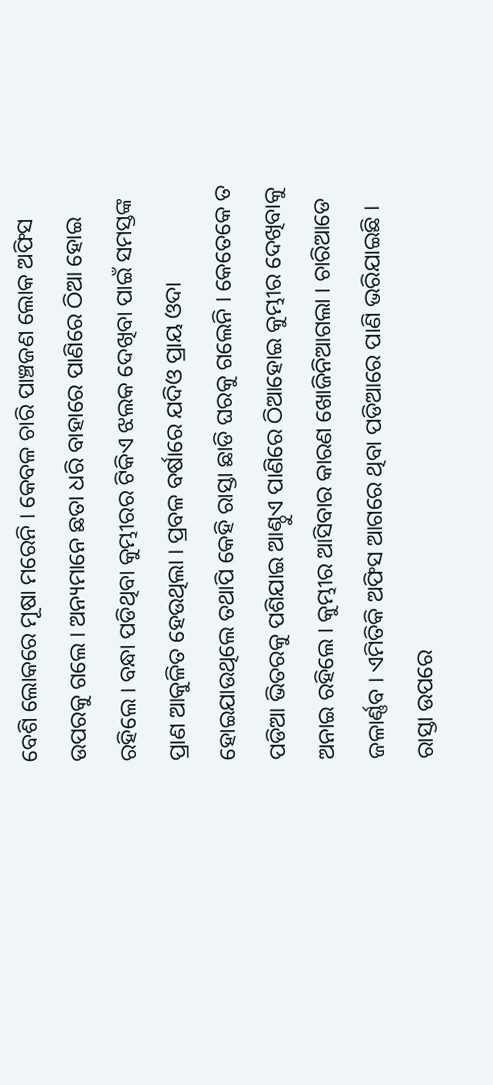ବେଶି ଲୋକରେ ମୂଷା ମରେନି । କେବଳ ଚାରି ପାଞ୍ଚଜଣ ଲୋକ ଅଫିସ ଉପରକୁ ଗଲେ । ଅନ୍ୟମାନେ ଛତା ଧରି ବାହାରେ ପାଣିରେ ଠିଆ ହୋଇ ରହିଲେ । ବନ୍ଧା ପଡିଥିବା କୁମ୍ଭୀରର ଟିକିଏ ଝଲକ ଦେଖିବା ପାଇଁ ସମସ୍ତଙ୍କ ପ୍ରାଣ ଆକୁଳିତ ହେଉଥିଲା । ପ୍ରବଳ ବର୍ଷାରେ ଯଦିଓ ପ୍ରାୟ ଓଦା ହୋଇଯାଉଥିଲେ ତଥାପି କେହି ରାସ୍ତା ଛାଡି ଘରକୁ ଗଲେନି । କେତେକେ ତ ପଡିଆ ଭିତରକୁ ପଶିଯାଇ ଆଣ୍ଠୁଏ ପାଣିରେ ଠିଆହୋଇ କୁମ୍ଭୀର ଦେଖିବାକୁ ଅନାଇ ରହିଲେ । କୁମ୍ଭୀର ଆସିବାର କାରଣ ଖୋଜିନିଆଗଲା । ଚାରିଆଡେ ଜଳାର୍ଣ୍ଣବ । ଏମିତିକି ଅଫିସ ଆଗରେ ଥିବା ପଡିଆରେ ପାଣି ଭରିଯାଇଛି । ରାସ୍ତା ଉପରେ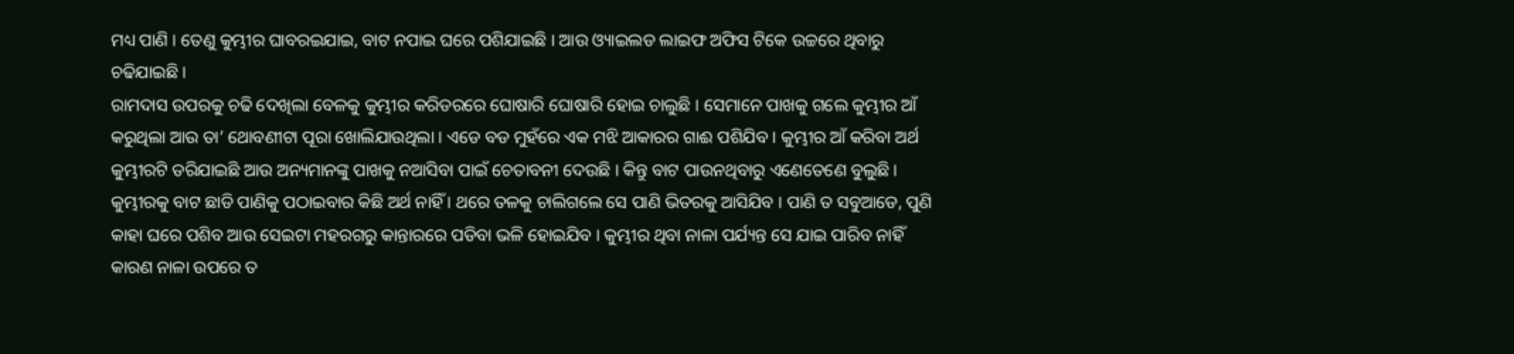ମଧ୍ୟ ପାଣି । ତେଣୁ କୁମ୍ଭୀର ଘାବରଇଯାଇ, ବାଟ ନପାଇ ଘରେ ପଶିଯାଇଛି । ଆଉ ଓ୍ୟାଇଲଡ ଲାଇଫ ଅଫିସ ଟିକେ ଉଚ୍ଚରେ ଥିବାରୁ ଚଢିଯାଇଛି ।
ରାମଦାସ ଉପରକୁ ଚଢି ଦେଖିଲା ବେଳକୁ କୁମ୍ଭୀର କରିଡରରେ ଘୋଷାରି ଘୋଷାରି ହୋଇ ଚାଲୁଛି । ସେମାନେ ପାଖକୁ ଗଲେ କୁମ୍ଭୀର ଆଁ କରୁଥିଲା ଆଉ ତା’ ଥୋବଣୀଟା ପୂରା ଖୋଲିଯାଉଥିଲା । ଏଡେ ବଡ ମୁହଁରେ ଏକ ମଝି ଆକାରର ଗାଈ ପଶିଯିବ । କୁମ୍ଭୀର ଆଁ କରିବା ଅର୍ଥ କୁମ୍ଭୀରଟି ଡରିଯାଇଛି ଆଉ ଅନ୍ୟମାନଙ୍କୁ ପାଖକୁ ନଆସିବା ପାଇଁ ଚେତାବନୀ ଦେଉଛି । କିନ୍ତୁ ବାଟ ପାଉନଥିବାରୁ ଏଣେତେଣେ ବୁଲୁଛି । କୁମ୍ଭୀରକୁ ବାଟ ଛାଡି ପାଣିକୁ ପଠାଇବାର କିଛି ଅର୍ଥ ନାହିଁ । ଥରେ ତଳକୁ ଚାଲିଗଲେ ସେ ପାଣି ଭିତରକୁ ଆସିଯିବ । ପାଣି ତ ସବୁଆଡେ, ପୁଣି କାହା ଘରେ ପଶିବ ଆଉ ସେଇଟା ମହରଗରୁ କାନ୍ତାରରେ ପଡିବା ଭଳି ହୋଇଯିବ । କୁମ୍ଭୀର ଥିବା ନାଳା ପର୍ଯ୍ୟନ୍ତ ସେ ଯାଇ ପାରିବ ନାହିଁ କାରଣ ନାଳା ଉପରେ ତ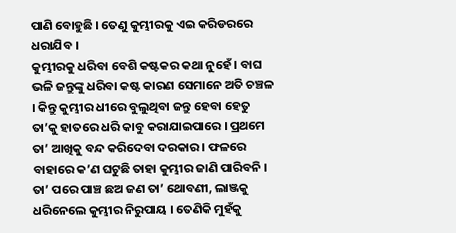ପାଣି ବୋହୁଛି । ତେଣୁ କୁମ୍ଭୀରକୁ ଏଇ କରିଡରରେ ଧରାଯିବ ।
କୁମ୍ଭୀରକୁ ଧରିବା ବେଶି କଷ୍ଟକର କଥା ନୁହେଁ । ବାଘ ଭଳି ଜନ୍ତୁଙ୍କୁ ଧରିବା କଷ୍ଟ କାରଣ ସେମାନେ ଅତି ଚଞ୍ଚଳ । କିନ୍ତୁ କୁମ୍ଭୀର ଧୀରେ ବୁଲୁଥିବା ଜନ୍ତୁ ହେବା ହେତୁ ତା’କୁ ହାତରେ ଧରି କାବୁ କରାଯାଇପାରେ । ପ୍ରଥମେ ତା’ ଆଖିକୁ ବନ୍ଦ କରିଦେବା ଦରକାର । ଫଳରେ ବାହାରେ କ’ଣ ଘଟୁଛି ତାହା କୁମ୍ଭୀର ଜାଣି ପାରିବନି । ତା’ ପରେ ପାଞ୍ଚ ଛଅ ଜଣ ତା’ ଥୋବଣୀ, ଲାଞ୍ଜକୁ ଧରିନେଲେ କୁମ୍ଭୀର ନିରୁପାୟ । ତେଣିକି ମୁହଁକୁ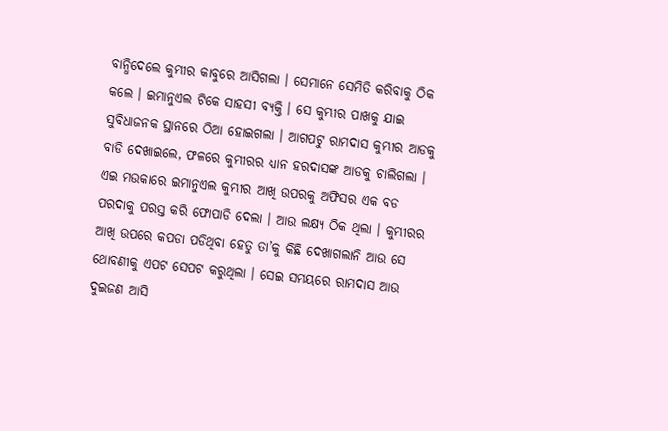ବାନ୍ଧିଦେଲେ କୁମ୍ଭୀର କାବୁରେ ଆସିଗଲା । ସେମାନେ ସେମିତି କରିବାକୁ ଠିକ କଲେ । ଇମାନୁଏଲ ଟିକେ ସାହସୀ ବ୍ୟକ୍ତି । ସେ କୁମ୍ଭୀର ପାଖକୁ ଯାଇ ସୁବିଧାଜନକ ସ୍ଥାନରେ ଠିଆ ହୋଇଗଲା । ଆଗପଟୁ ରାମଦାସ କୁମ୍ଭୀର ଆଡକୁ ବାଡି ଦେଖାଇଲେ, ଫଳରେ କୁମ୍ଭୀରର ଧ୍ୟାନ ହରଦାସଙ୍କ ଆଡକୁ ଚାଲିଗଲା । ଏଇ ମଉକାରେ ଇମାନୁଏଲ କୁମ୍ଭୀର ଆଖି ଉପରକୁ ଅଫିସର ଏକ ବଡ ପରଦାକୁ ପରସ୍ତ କରି ଫୋପାଡି ଦେଲା । ଆଉ ଲକ୍ଷ୍ୟ ଠିକ ଥିଲା । କୁମ୍ଭୀରର ଆଖି ଉପରେ କପଡା ପଡିଥିବା ହେତୁ ତା’କୁ କିଛି ଦେଖାଗଲାନି ଆଉ ସେ ଥୋବଣୀକୁ ଏପଟ ସେପଟ କରୁଥିଲା । ସେଇ ସମୟରେ ରାମଦାସ ଆଉ ଦୁଇଜଣ ଆସି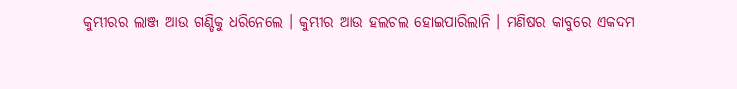କୁମ୍ଭୀରର ଲାଞ୍ଜ ଆଉ ଗଣ୍ଡିକୁ ଧରିନେଲେ । କୁମ୍ଭୀର ଆଉ ହଲଚଲ ହୋଇପାରିଲାନି । ମଣିଷର କାବୁରେ ଏକଦମ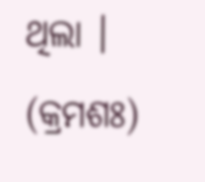ଥିଲା । (କ୍ରମଶଃ)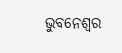ଭୁବନେଶ୍ୱର